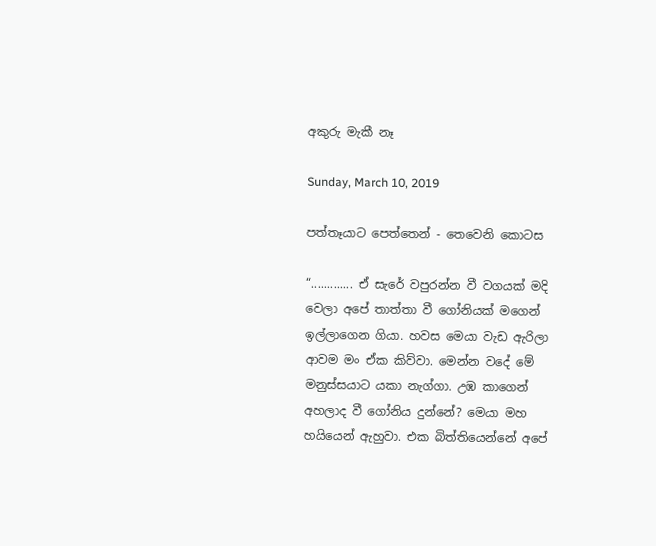අකුරු මැකී නෑ

Sunday, March 10, 2019

පත්තෑයාට පෙත්තෙන් - තෙවෙනි කොටස

“............. ඒ සැරේ වපුරන්න වී වගයක් මදි වෙලා අපේ තාත්තා වී ගෝනියක් මගෙන් ඉල්ලාගෙන ගියා. හවස මෙයා වැඩ ඇරිලා ආවම මං ඒක කිව්වා. මෙන්න වදේ මේ මනුස්සයාට යකා නැග්ගා. උඹ කාගෙන් අහලාද වී ගෝනිය දුන්නේ? මෙයා මහ හයියෙන් ඇහුවා. එක බිත්තියෙන්නේ අපේ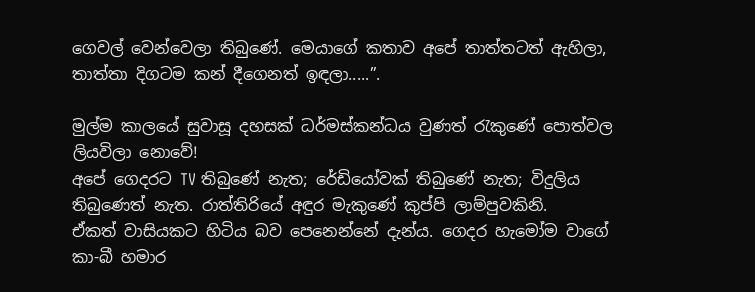ගෙවල් වෙන්වෙලා තිබුණේ. මෙයාගේ කතාව අපේ තාත්තටත් ඇහිලා, තාත්තා දිගටම කන් දීගෙනත් ඉඳලා.....”.

මුල්ම කාලයේ සුවාසූ දහසක් ධර්මස්කන්ධය වුණත් රැකුණේ පොත්වල ලියවිලා නොවේ!
අපේ ගෙදරට TV තිබුණේ නැත; රේඩියෝවක් තිබුණේ නැත; විදුලිය තිබුණෙත් නැත. රාත්තිරියේ අඳුර මැකුණේ කුප්පි ලාම්පුවකිනි.
ඒකත් වාසියකට හිටිය බව පෙනෙන්නේ දැන්ය. ගෙදර හැමෝම වාගේ කා-බී හමාර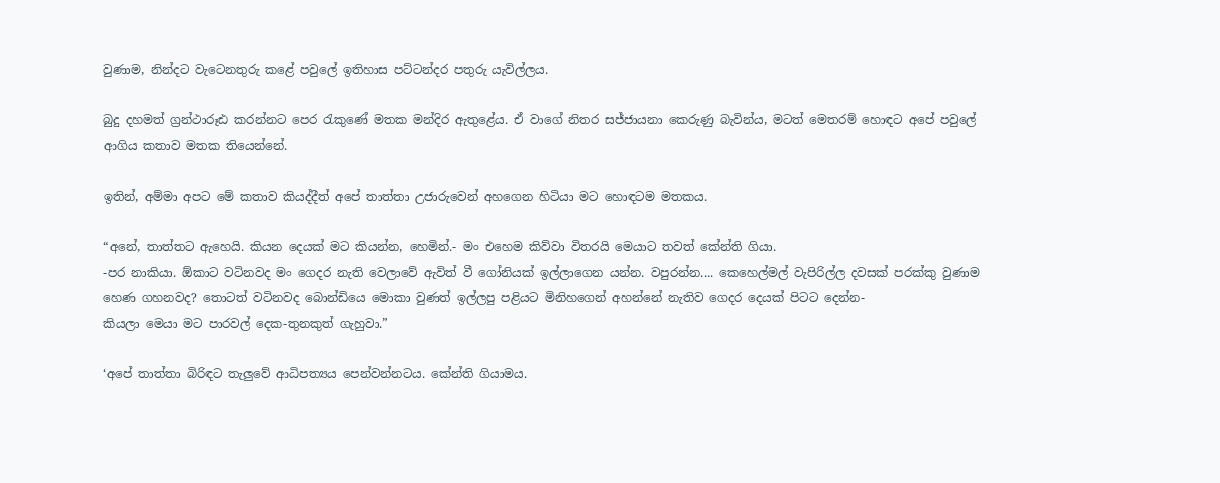වුණාම, නින්දට වැටෙනතුරු කළේ පවුලේ ඉතිහාස පට්ටන්දර පතුරු යැවිල්ලය.

බුදු දහමත් ග්‍රන්ථාරූඪ කරන්නට පෙර රැකුණේ මතක මන්දිර ඇතුළේය. ඒ වාගේ නිතර සජ්ජායනා කෙරුණු බැවින්ය, මටත් මෙතරම් හොඳට අපේ පවුලේ ආගිය කතාව මතක තියෙන්නේ.

ඉතින්, අම්මා අපට මේ කතාව කියද්දීත් අපේ තාත්තා උජාරුවෙන් අහගෙන හිටියා මට හොඳටම මතකය.

“අනේ, තාත්තට ඇහෙයි. කියන දෙයක් මට කියන්න, හෙමින්.- මං එහෙම කිව්වා විතරයි මෙයාට තවත් කේන්ති ගියා.
-පර නාකියා. ඕකාට වටිනවද මං ගෙදර නැති වෙලාවේ ඇවිත් වී ගෝනියක් ඉල්ලාගෙන යන්න. වපුරන්න.... කෙහෙල්මල් වැපිරිල්ල දවසක් පරක්කු වුණාම හෙණ ගහනවද? තොටත් වටිනවද බොන්ඩියෙ මොකා වුණත් ඉල්ලපු පළියට මිනිහගෙන් අහන්නේ නැතිව ගෙදර දෙයක් පිටට දෙන්න-
කියලා මෙයා මට පාරවල් දෙක-තුනකුත් ගැහුවා.”

‘අපේ තාත්තා බිරිඳට තැලුවේ ආධිපත්‍යය පෙන්වන්නටය. කේන්ති ගියාමය.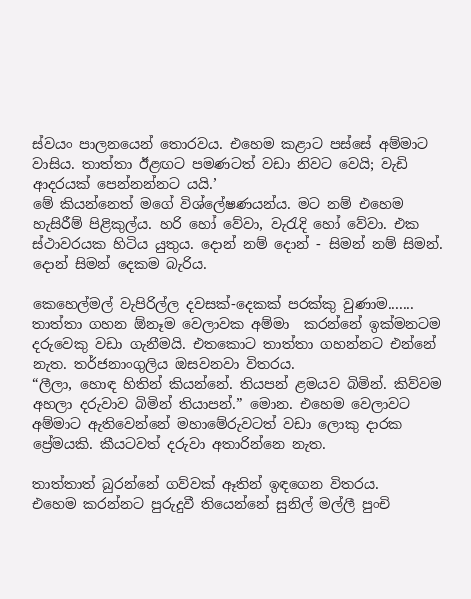ස්වයං පාලනයෙන් තොරවය. එහෙම කළාට පස්සේ අම්මාට වාසිය. තාත්තා ඊළඟට පමණටත් වඩා නිවට වෙයි; වැඩි ආදරයක් පෙන්නන්නට යයි.’
මේ කියන්නෙත් මගේ විශ්ලේෂණයන්ය. මට නම් එහෙම හැසිරීම් පිළිකුල්ය. හරි හෝ වේවා, වැරැදි හෝ වේවා. එක ස්ථාවරයක හිටිය යුතුය. දොන් නම් දොන් - සිමන් නම් සිමන්. දොන් සිමන් දෙකම බැරිය.

කෙහෙල්මල් වැපිරිල්ල දවසක්-දෙකක් පරක්කු වුණාම.......
තාත්තා ගහන ඕනෑම වෙලාවක අම්මා  කරන්නේ ඉක්මනටම දරුවෙකු වඩා ගැනීමයි. එතකොට තාත්තා ගහන්නට එන්නේ නැත. තර්ජනාංගුලිය ඔසවනවා විතරය.
“ලීලා, හොඳ හිතින් කියන්නේ. තියපන් ළමයව බිමින්. කිව්වම අහලා දරුවාව බිමින් තියාපන්.” මොන. එහෙම වෙලාවට අම්මාට ඇතිවෙන්නේ මහාමේරුවටත් වඩා ලොකු දාරක ප්‍රේමයකි. කීයටවත් දරුවා අතාරින්නෙ නැත.

තාත්තාත් බුරන්නේ ගව්වක් ඈතින් ඉඳගෙන විතරය.
එහෙම කරන්නට පුරුදුවී තියෙන්නේ සුනිල් මල්ලී පුංචි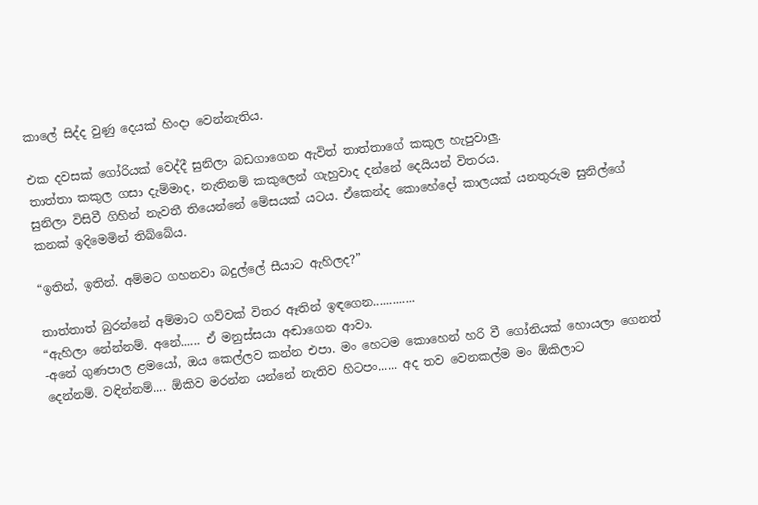කාලේ සිද්ද වුණු දෙයක් හිංදා වෙන්නැතිය.

එක දවසක් ගෝරියක් වෙද්දී සුනිලා බඩගාගෙන ඇවිත් තාත්තාගේ කකුල හැපුවාලු.
තාත්තා කකුල ගසා දැම්මාද, නැතිනම් කකුලෙන් ගැහුවාද දන්නේ දෙයියන් විතරය.
සුනිලා විසිවී ගිහින් නැවතී තියෙන්නේ මේසයක් යටය. ඒකෙන්ද කොහේදෝ කාලයක් යනතුරුම සුනිල්ගේ කනක් ඉදිමෙමින් තිබ්බේය.

“ඉතින්, ඉතින්. අම්මට ගහනවා බදුල්ලේ සීයාට ඇහිලද?”

තාත්තාත් බුරන්නේ අම්මාට ගව්වක් විතර ඈතින් ඉඳගෙන.............
“ඇහිලා නේන්නම්. අනේ...... ඒ මනුස්සයා අඬාගෙන ආවා.
-අනේ ගුණපාල ළමයෝ, ඔය කෙල්ලව කන්න එපා. මං හෙටම කොහෙන් හරි වී ගෝනියක් හොයලා ගෙනත් දෙන්නම්. වඳින්නම්.... ඕකිව මරන්න යන්නේ නැතිව හිටපං...... අද තව වෙනකල්ම මං ඕකිලාට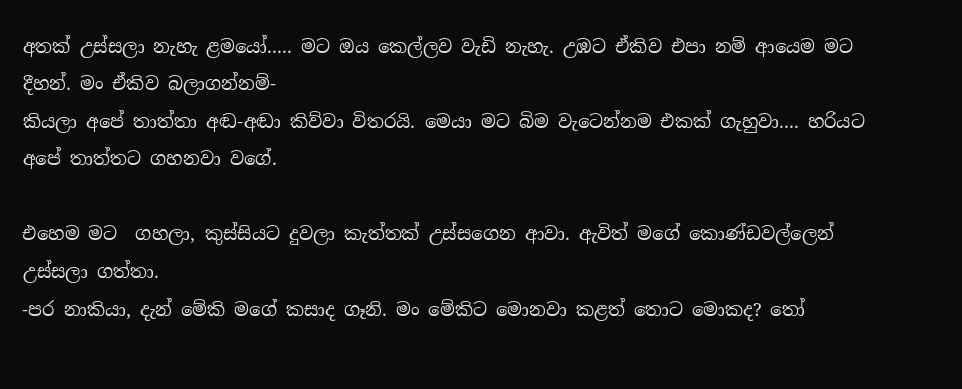අතක් උස්සලා නැහැ ළමයෝ..... මට ඔය කෙල්ලව වැඩි නැහැ. උඹට ඒකිව එපා නම් ආයෙම මට දීහන්. මං ඒකිව බලාගන්නම්-
කියලා අපේ තාත්තා අඬ-අඬා කිව්වා විතරයි. මෙයා මට බිම වැටෙන්නම එකක් ගැහුවා.... හරියට අපේ තාත්තට ගහනවා වගේ.

එහෙම මට  ගහලා, කුස්සියට දුවලා කැත්තක් උස්සගෙන ආවා. ඇවිත් මගේ කොණ්ඩවල්ලෙන් උස්සලා ගත්තා.
-පර නාකියා, දැන් මේකි මගේ කසාද ගෑනි. මං මේකිට මොනවා කළත් තොට මොකද? තෝ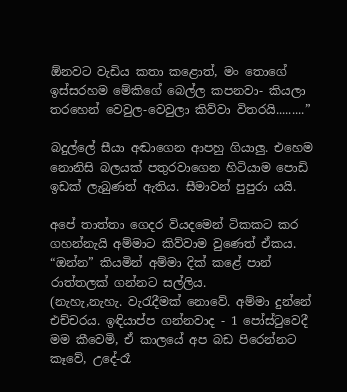ඕනවට වැඩිය කතා කළොත්, මං තොගේ ඉස්සරහම මේකිගේ බෙල්ල කපනවා- කියලා තරහෙන් වෙවුල-වෙවුලා කිව්වා විතරයි.........”

බදුල්ලේ සීයා අඬාගෙන ආපහු ගියාලු. එහෙම නොනිසි බලයක් පතුරවාගෙන හිටියාම පොඩි ඉඩක් ලැබුණත් ඇතිය. සීමාවන් පුපුරා යයි.

අපේ තාත්තා ගෙදර වියදමෙන් ටිකකට කර ගහන්නැයි අම්මාට කිව්වාම වුණෙත් ඒකය. “ඔන්න” කියමින් අම්මා දික් කළේ පාන් රාත්තලක් ගන්නට සල්ලිය.
(නැහැ,නැහැ. වැරැදීමක් නොවේ. අම්මා දුන්නේ එච්චරය. ඉඳියාප්ප ගන්නවාද - 1 පෝස්ටුවෙදී මම කීවෙමි, ඒ කාලයේ අප බඩ පිරෙන්නට කෑවේ, උදේ-රෑ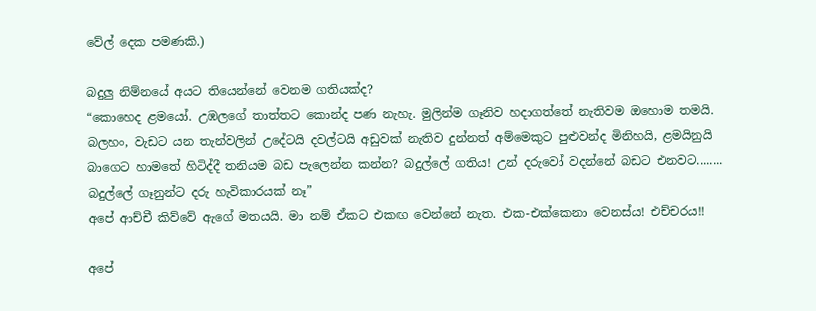වේල් දෙක පමණකි.)

බදුලු නිම්නයේ අයට තියෙන්නේ වෙනම ගතියක්ද?
“කොහෙද ළමයෝ. උඹලගේ තාත්තට කොන්ද පණ නැහැ. මුලින්ම ගෑනිව හදාගත්තේ නැතිවම ඔහොම තමයි. බලහං, වැඩට යන තැන්වලින් උදේටයි දවල්ටයි අඩුවක් නැතිව දුන්නත් අම්මෙකුට පුළුවන්ද මිනිහයි, ළමයිනුයි බාගෙට හාමතේ හිටිද්දී තනියම බඩ පැලෙන්න කන්න? බදුල්ලේ ගතිය! උන් දරුවෝ වදන්නේ බඩට එනවට........ බදුල්ලේ ගෑනුන්ට දරු හැවිකාරයක් නෑ”
අපේ ආච්චී කිව්වේ ඇගේ මතයයි. මා නම් ඒකට එකඟ වෙන්නේ නැත. එක-එක්කෙනා වෙනස්ය! එච්චරය!!

අපේ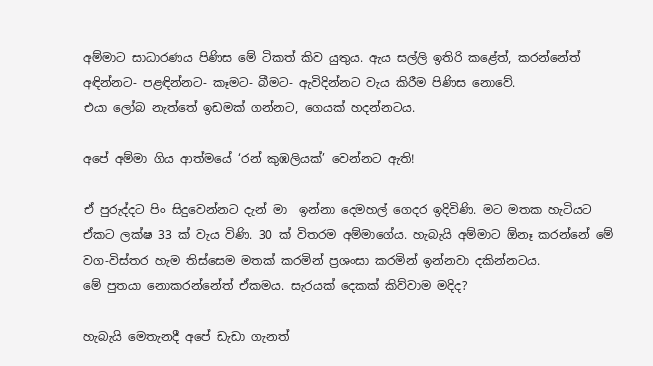අම්මාට සාධාරණය පිණිස මේ ටිකත් කිව යුතුය. ඇය සල්ලි ඉතිරි කළේත්, කරන්නේත් අඳින්නට- පළඳින්නට- කෑමට- බීමට- ඇවිදින්නට වැය කිරීම පිණිස නොවේ.
එයා ලෝබ නැත්තේ ඉඩමක් ගන්නට, ගෙයක් හදන්නටය.

අපේ අම්මා ගිය ආත්මයේ ‘රන් කුඹලියක්’ වෙන්නට ඇති!

ඒ පුරුද්දට පිං සිදුවෙන්නට දැන් මා  ඉන්නා දෙමහල් ගෙදර ඉදිවිණි. මට මතක හැටියට ඒකට ලක්ෂ 33 ක් වැය විණි. 30 ක් විතරම අම්මාගේය. හැබැයි අම්මාට ඕනෑ කරන්නේ මේ වග-විස්තර හැම තිස්සෙම මතක් කරමින් ප්‍රශංසා කරමින් ඉන්නවා දකින්නටය.
මේ පුතයා නොකරන්නේත් ඒකමය. සැරයක් දෙකක් කිව්වාම මදිද?

හැබැයි මෙතැනදී අපේ ඩැඩා ගැනත්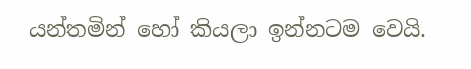යන්තමින් හෝ කියලා ඉන්නටම වෙයි.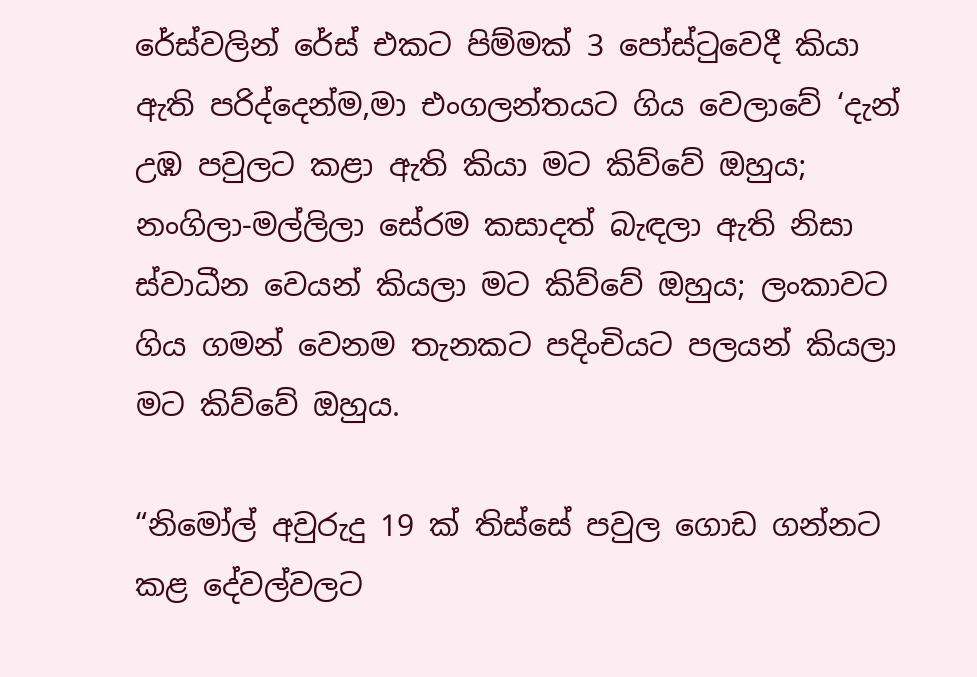රේස්වලින් රේස් එකට පිම්මක් 3 පෝස්ටුවෙදී කියා ඇති පරිද්දෙන්ම,මා එංගලන්තයට ගිය වෙලාවේ ‘දැන් උඹ පවුලට කළා ඇති කියා මට කිව්වේ ඔහුය; නංගිලා-මල්ලිලා සේරම කසාදත් බැඳලා ඇති නිසා ස්වාධීන වෙයන් කියලා මට කිව්වේ ඔහුය; ලංකාවට ගිය ගමන් වෙනම තැනකට පදිංචියට පලයන් කියලා මට කිව්වේ ඔහුය.

“නිමෝල් අවුරුදු 19 ක් තිස්සේ පවුල ගොඩ ගන්නට කළ දේවල්වලට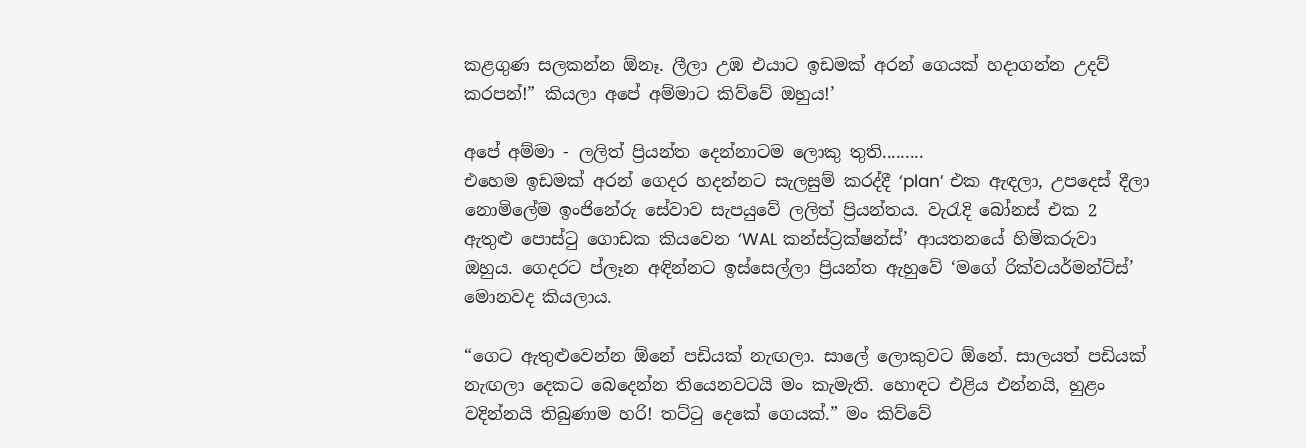කළගුණ සලකන්න ඕනෑ. ලීලා උඹ එයාට ඉඩමක් අරන් ගෙයක් හදාගන්න උදව් කරපන්!” කියලා අපේ අම්මාට කිව්වේ ඔහුය!’

අපේ අම්මා - ලලිත් ප්‍රියන්ත දෙන්නාටම ලොකු තුති.........
එහෙම ඉඩමක් අරන් ගෙදර හදන්නට සැලසුම් කරද්දී ‘plan’ එක ඇඳලා, උපදෙස් දීලා නොමිලේම ඉංජිනේරු සේවාව සැපයුවේ ලලිත් ප්‍රියන්තය. වැරැදි බෝනස් එක 2 ඇතුළු පොස්ටු ගොඩක කියවෙන ‘WAL කන්ස්ට්‍රක්ෂන්ස්’ ආයතනයේ හිමිකරුවා ඔහුය. ගෙදරට ප්ලෑන අඳින්නට ඉස්සෙල්ලා ප්‍රියන්ත ඇහුවේ ‘මගේ රික්වයර්මන්ට්ස්’ මොනවද කියලාය.

“ගෙට ඇතුළුවෙන්න ඕනේ පඩියක් නැඟලා. සාලේ ලොකුවට ඕනේ. සාලයත් පඩියක් නැඟලා දෙකට බෙදෙන්න තියෙනවටයි මං කැමැති. හොඳට එළිය එන්නයි, හුළං වදින්නයි තිබුණාම හරි! තට්ටු දෙකේ ගෙයක්.” මං කිව්වේ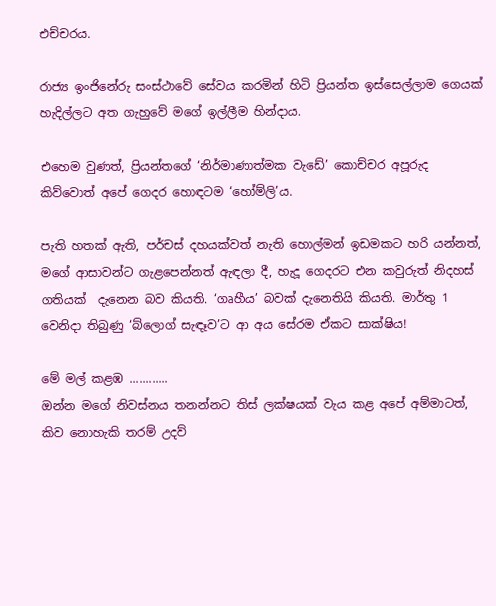එච්චරය.

රාජ්‍ය ඉංජිනේරු සංස්ථාවේ සේවය කරමින් හිටි ප්‍රියන්ත ඉස්සෙල්ලාම ගෙයක් හැදිල්ලට අත ගැහුවේ මගේ ඉල්ලීම හින්දාය.

එහෙම වුණත්, ප්‍රියන්තගේ ‘නිර්මාණාත්මක වැඩේ’ කොච්චර අපූරුද කිව්වොත් අපේ ගෙදර හොඳටම ‘හෝම්ලි’ය.

පැති හතක් ඇති, පර්චස් දහයක්වත් නැති හොල්මන් ඉඩමකට හරි යන්නත්, මගේ ආසාවන්ට ගැළපෙන්නත් ඇඳලා දී, හැදූ ගෙදරට එන කවුරුත් නිදහස් ගතියක්  දැනෙන බව කියති. ‘ගෘහීය’ බවක් දැනෙතියි කියති. මාර්තු 1 වෙනිදා තිබුණු ‘බ්ලොග් සැඳෑව’ට ආ අය සේරම ඒකට සාක්ෂිය!

මේ මල් කළඹ ............
ඔන්න මගේ නිවස්නය තනන්නට තිස් ලක්ෂයක් වැය කළ අපේ අම්මාටත්, කිව නොහැකි තරම් උදව්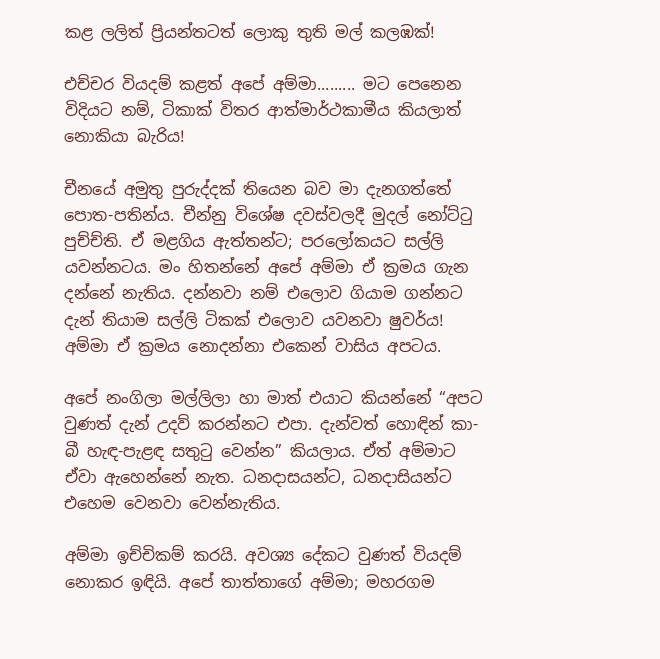කළ ලලිත් ප්‍රියන්තටත් ලොකු තුති මල් කලඹක්!

එච්චර වියදම් කළත් අපේ අම්මා......... මට පෙනෙන විදියට නම්, ටිකාක් විතර ආත්මාර්ථකාමීය කියලාත් නොකියා බැරිය!

චීනයේ අමුතු පුරුද්දක් තියෙන බව මා දැනගත්තේ පොත-පතින්ය. චීන්නු විශේෂ දවස්වලදී මුදල් නෝට්ටු පුච්ච්ති. ඒ මළගිය ඇත්තන්ට; පරලෝකයට සල්ලි යවන්නටය. මං හිතන්නේ අපේ අම්මා ඒ ක්‍රමය ගැන දන්නේ නැතිය. දන්නවා නම් එලොව ගියාම ගන්නට දැන් තියාම සල්ලි ටිකක් එලොව යවනවා ෂුවර්ය! අම්මා ඒ ක්‍රමය නොදන්නා එකෙන් වාසිය අපටය.

අපේ නංගිලා මල්ලිලා හා මාත් එයාට කියන්නේ “අපට වුණත් දැන් උදව් කරන්නට එපා. දැන්වත් හොඳින් කා-බී හැඳ-පැළඳ සතුටු වෙන්න” කියලාය. ඒත් අම්මාට ඒවා ඇහෙන්නේ නැත. ධනදාසයන්ට, ධනදාසියන්ට එහෙම වෙනවා වෙන්නැතිය.

අම්මා ඉච්චිකම් කරයි. අවශ්‍ය දේකට වුණත් වියදම් නොකර ඉඳියි. අපේ තාත්තාගේ අම්මා; මහරගම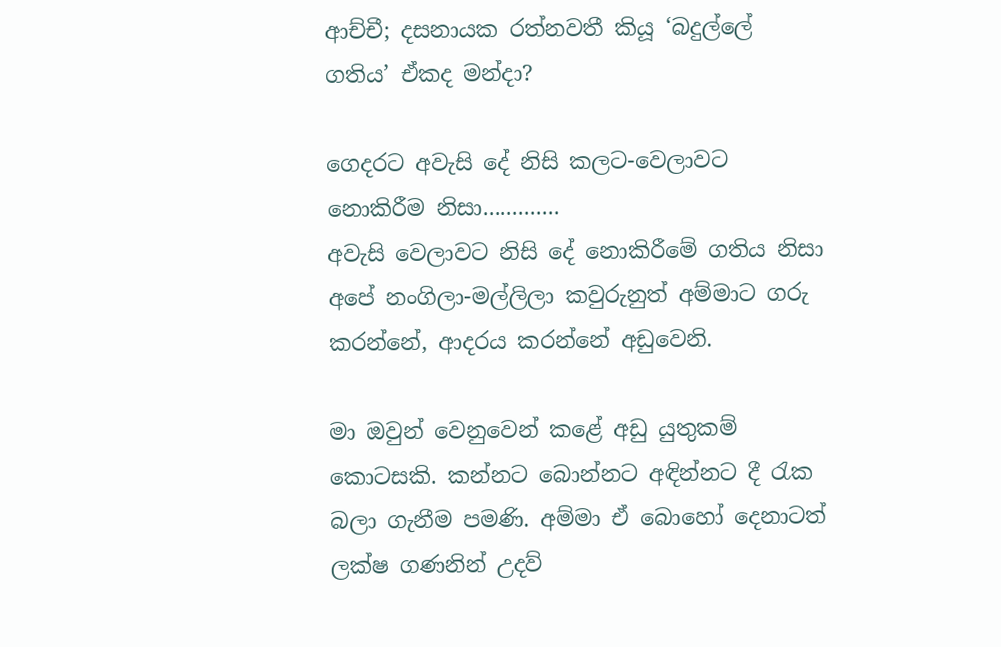ආච්චී; දසනායක රත්නවතී කියූ ‘බදුල්ලේ ගතිය’ ඒකද මන්දා?

ගෙදරට අවැසි දේ නිසි කලට-වෙලාවට නොකිරීම නිසා.............
අවැසි වෙලාවට නිසි දේ නොකිරීමේ ගතිය නිසා අපේ නංගිලා-මල්ලිලා කවුරුනුත් අම්මාට ගරු කරන්නේ, ආදරය කරන්නේ අඩුවෙනි.

මා ඔවුන් වෙනුවෙන් කළේ අඩු යුතුකම් කොටසකි. කන්නට බොන්නට අඳින්නට දී රැක බලා ගැනීම පමණි. අම්මා ඒ බොහෝ දෙනාටත් ලක්ෂ ගණනින් උදව්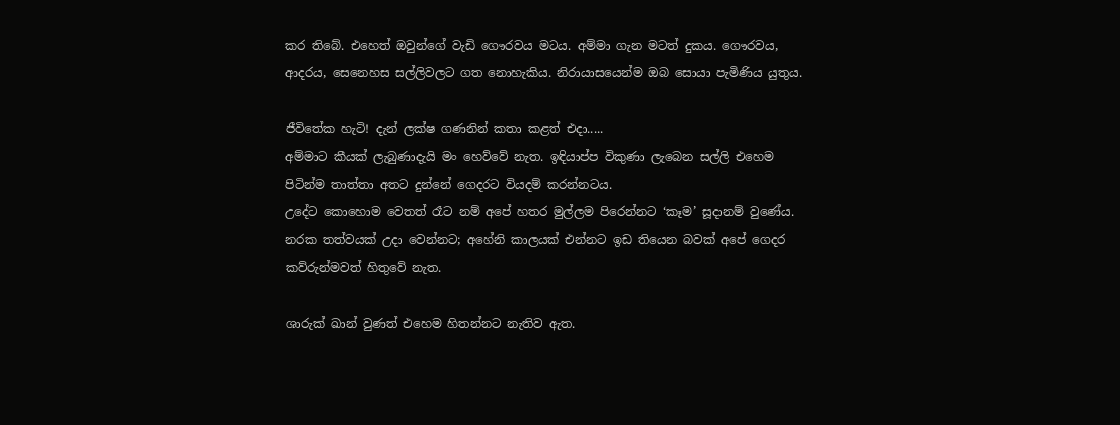කර තිබේ. එහෙත් ඔවුන්ගේ වැඩි ගෞරවය මටය. අම්මා ගැන මටත් දුකය. ගෞරවය, ආදරය, සෙනෙහස සල්ලිවලට ගත නොහැකිය. නිරායාසයෙන්ම ඔබ සොයා පැමිණිය යුතුය.

ජීවිතේක හැටි! දැන් ලක්ෂ ගණනින් කතා කළත් එදා.....
අම්මාට කීයක් ලැබුණාදැයි මං හෙව්වේ නැත. ඉඳියාප්ප විකුණා ලැබෙන සල්ලි එහෙම පිටින්ම තාත්තා අතට දුන්නේ ගෙදරට වියදම් කරන්නටය.
උදේට කොහොම වෙතත් රෑට නම් අපේ හතර මුල්ලම පිරෙන්නට ‘කෑම’ සූදානම් වුණේය. නරක තත්වයක් උදා වෙන්නට; අහේනි කාලයක් එන්නට ඉඩ තියෙන බවක් අපේ ගෙදර කව්රුන්මවත් හිතුවේ නැත.

ශාරුක් ඛාන් වුණත් එහෙම හිතන්නට නැතිව ඇත.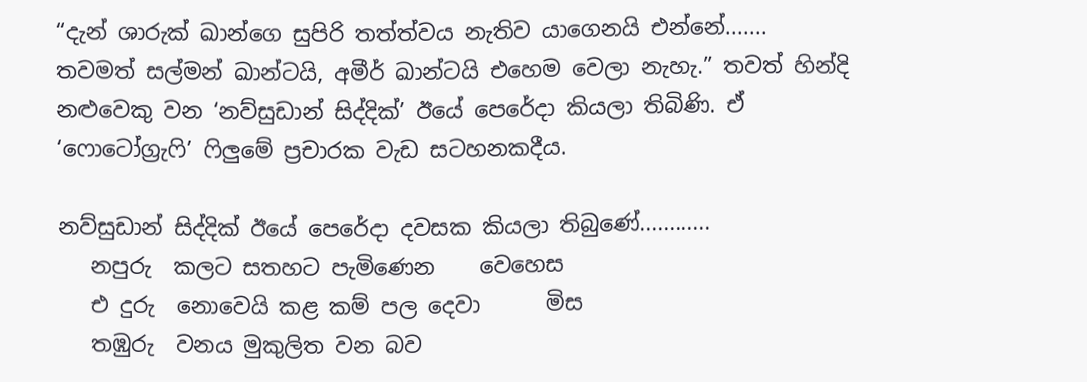“දැන් ශාරුක් ඛාන්ගෙ සුපිරි තත්ත්වය නැතිව යාගෙනයි එන්නේ....... තවමත් සල්මන් ඛාන්ටයි, අමීර් ඛාන්ටයි එහෙම වෙලා නැහැ.” තවත් හින්දි නළුවෙකු වන ‘නව්සුඩාන් සිද්දික්’ ඊයේ පෙරේදා කියලා තිබිණි. ඒ ‘ෆොටෝග්‍රැෆි’ ෆිලුමේ ප්‍රචාරක වැඩ සටහනකදීය.

නව්සුඩාන් සිද්දික් ඊයේ පෙරේදා දවසක කියලා තිබුණේ............
   නපුරු  කලට සතහට පැමිණෙන    වෙහෙස
   එ දුරු  නොවෙයි කළ කම් පල දෙවා      මිස
   තඹුරු  වනය මුකුලිත වන බව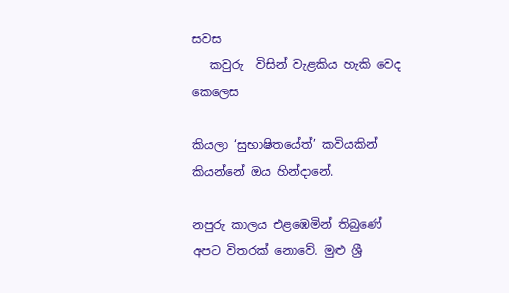සවස
   කවුරු  විසින් වැළකිය හැකි වෙද   කෙලෙස

කියලා ‘සුභාෂිතයේත්’ කවියකින් කියන්නේ ඔය හින්දානේ.

නපුරු කාලය එළඹෙමින් තිබුණේ අපට විතරක් නොවේ. මුළු ශ්‍රී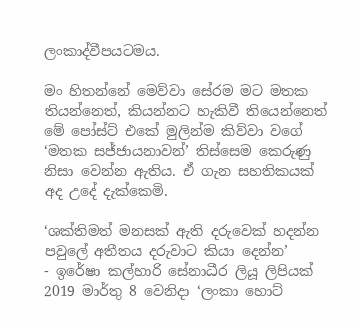ලංකාද්වීපයටමය.

මං හිතන්නේ මෙව්වා සේරම මට මතක තියන්නෙත්, කියන්නට හැකිවී තියෙන්නෙත් මේ පෝස්ට් එකේ මුලින්ම කිව්වා වගේ ‘මතක සජ්ජායනාවන්’ තිස්සෙම කෙරුණු නිසා වෙන්න ඇතිය. ඒ ගැන සහතිකයක් අද උදේ දැක්කෙමි.

‘ශක්තිමත් මනසක් ඇති දරුවෙක් හදන්න පවුලේ අතීතය දරුවාට කියා දෙන්න’
- ඉරේෂා කල්හාරි සේනාධීර ලියූ ලිපියක් 2019 මාර්තු 8 වෙනිදා ‘ලංකා හොට්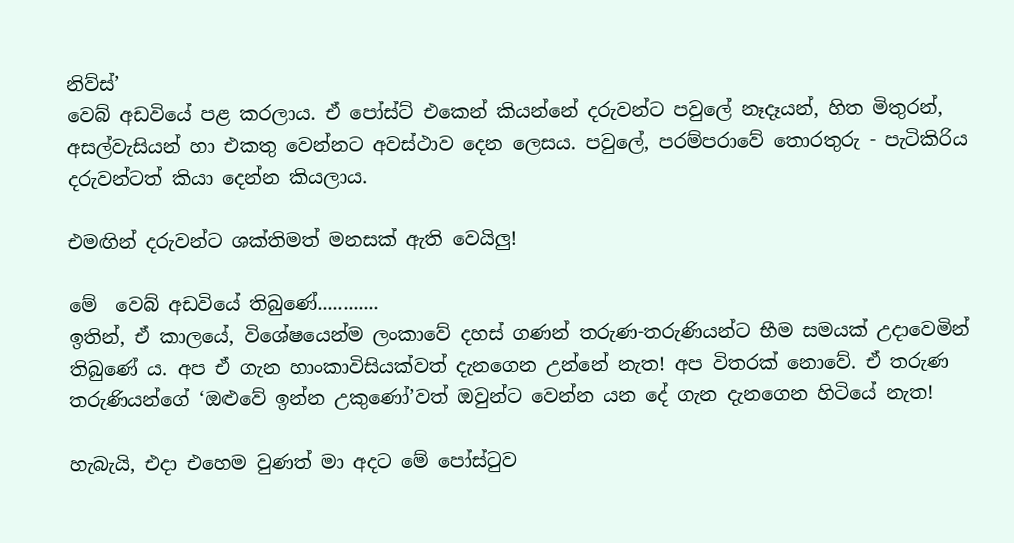නිව්ස්’
වෙබ් අඩවියේ පළ කරලාය. ඒ පෝස්ට් එකෙන් කියන්නේ දරුවන්ට පවුලේ නෑදෑයන්, හිත මිතුරන්, අසල්වැසියන් හා එකතු වෙන්නට අවස්ථාව දෙන ලෙසය. පවුලේ, පරම්පරාවේ තොරතුරු - පැටිකිරිය දරුවන්ටත් කියා දෙන්න කියලාය.

එමඟින් දරුවන්ට ශක්තිමත් මනසක් ඇති වෙයිලු!

මේ  වෙබ් අඩවියේ තිබුණේ............
ඉතින්, ඒ කාලයේ, විශේෂයෙන්ම ලංකාවේ දහස් ගණන් තරුණ-තරුණියන්ට භීම සමයක් උදාවෙමින් තිබුණේ ය. අප ඒ ගැන හාංකාවිසියක්වත් දැනගෙන උන්නේ නැත! අප විතරක් නොවේ. ඒ තරුණ තරුණියන්ගේ ‘ඔළුවේ ඉන්න උකුණෝ’වත් ඔවුන්ට වෙන්න යන දේ ගැන දැනගෙන හිටියේ නැත!

හැබැයි, එදා එහෙම වුණත් මා අදට මේ පෝස්ටුව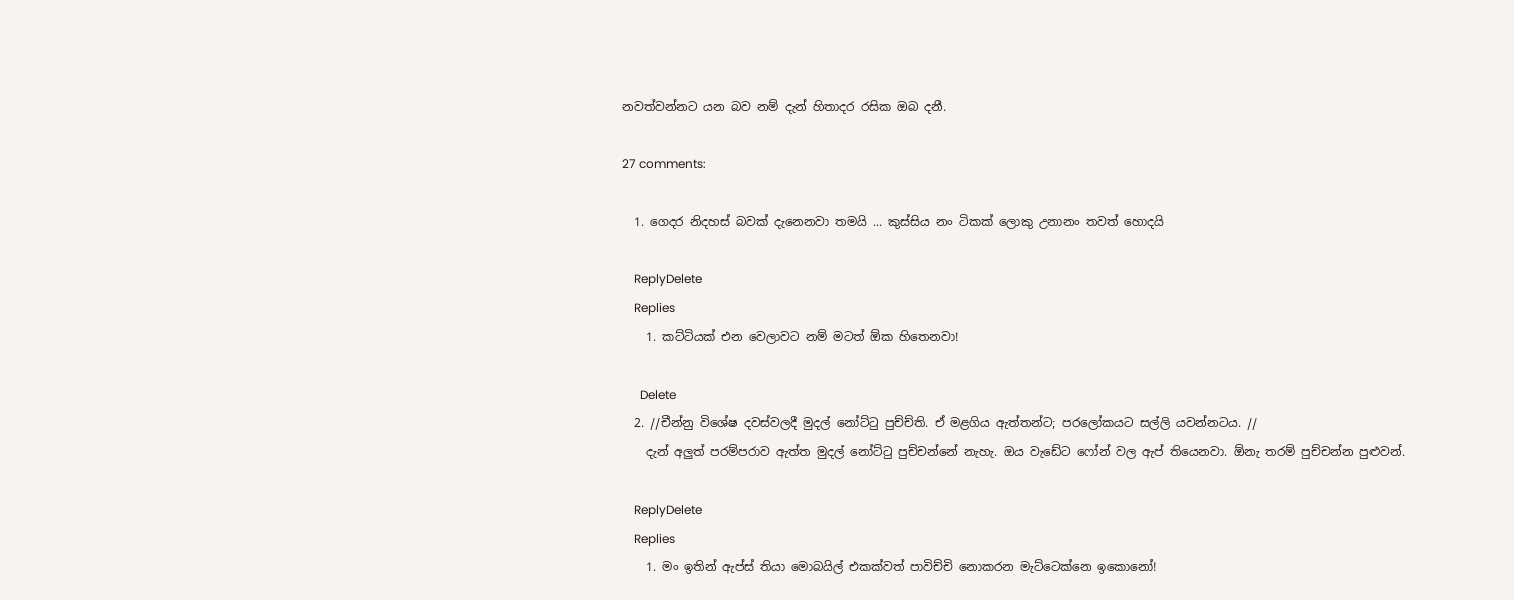නවත්වන්නට යන බව නම් දැන් හිතාදර රසික ඔබ දනී.

27 comments:

  1. ගෙදර නිදහස් බවක් දැනෙනවා තමයි ... කුස්සිය නං ටිකක් ලොකු උනානං තවත් හොදයි

    ReplyDelete
    Replies
    1. කට්ටියක් එන වෙලාවට නම් මටත් ඕක හිතෙනවා!

      Delete
  2. //චීන්නු විශේෂ දවස්වලදී මුදල් නෝට්ටු පුච්ච්ති. ඒ මළගිය ඇත්තන්ට; පරලෝකයට සල්ලි යවන්නටය. //
    දැන් අලුත් පරම්පරාව ඇත්ත මුදල් නෝට්ටු පුච්චන්නේ නැහැ. ඔය වැඩේට ෆෝන් වල ඇප් තියෙනවා. ඕනැ තරම් පුච්චන්න පුළුවන්.

    ReplyDelete
    Replies
    1. මං ඉතින් ඇප්ස් තියා මොබයිල් එකක්වත් පාවිච්චි නොකරන මැට්ටෙක්නෙ ඉකොනෝ!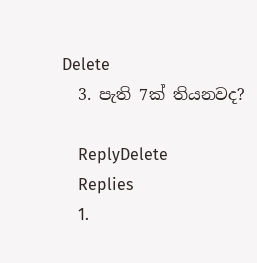Delete
  3. පැති 7ක් තියනවද?

    ReplyDelete
    Replies
    1.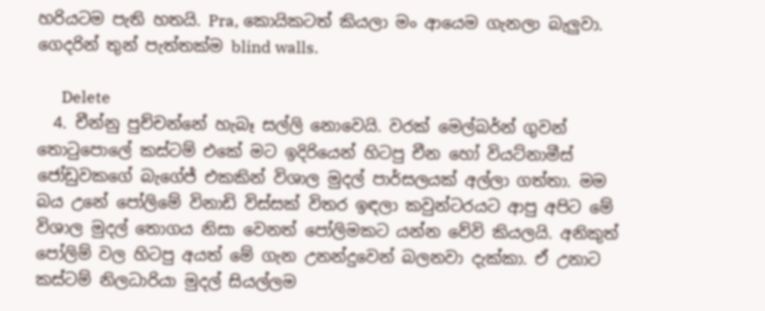හරියටම පැති හතයි. Pra, කොයිකටත් කියලා මං ආයෙම ගැනලා බැලුවා. ගෙදරින් තුන් පැත්තක්ම blind walls.

      Delete
  4. චීන්නු පුච්චන්නේ හැබෑ සල්ලි නොවෙයි. වරක් මෙල්බර්න් ගුවන් තොටුපොලේ කස්ටම් එකේ මට ඉදිරියෙන් හිටපු චීන හෝ වියට්නාමීස් ජෝඩුවකගේ බැගේජ් එකකින් විශාල මුදල් පාර්සලයක් අල්ලා ගත්තා. මම බය උනේ පෝලිමේ විනාඩි විස්සක් විතර ඉඳලා කවුන්ටරයට ආපු අපිට මේ විශාල මුදල් තොගය නිසා වෙනත් පෝලිමකට යන්න වේවි කියලයි. අනිකුත් පෝලිම් වල හිටපු අයත් මේ ගැන උනන්දුවෙන් බලනවා දැක්කා. ඒ උනාට කස්ටම් නිලධාරියා මුදල් සියල්ලම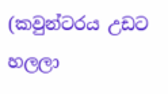(කවුන්ටරය උඩට හලලා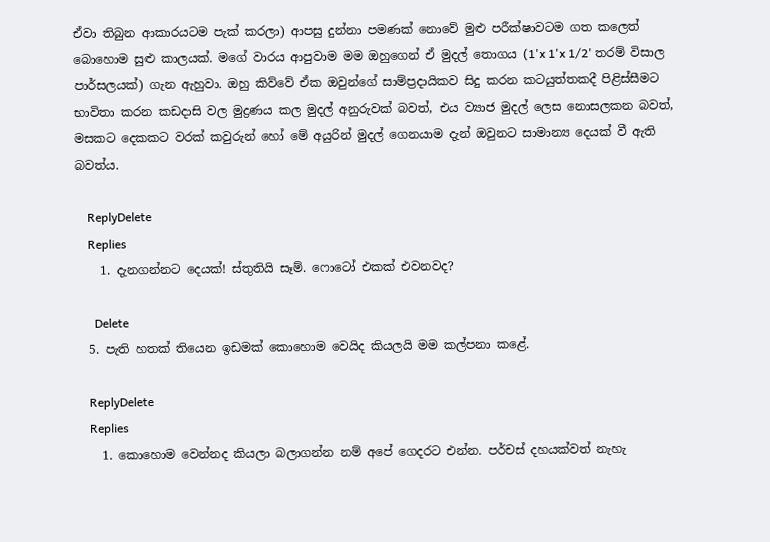ඒවා තිබුන ආකාරයටම පැක් කරලා) ආපසු දුන්නා පමණක් නොවේ මුළු පරීක්ෂාවටම ගත කලෙත් බොහොම සුළු කාලයක්. මගේ වාරය ආපුවාම මම ඔහුගෙන් ඒ මුදල් තොගය (1'x 1'x 1/2' තරම් විසාල පාර්සලයක්) ගැන ඇහුවා. ඔහු කිව්වේ ඒක ඔවුන්ගේ සාම්ප්‍රදායිකව සිදු කරන කටයුත්තකදී පිළිස්සීමට භාවිතා කරන කඩදාසි වල මුද්‍රණය කල මුදල් අනුරුවක් බවත්, එය ව්‍යාජ මුදල් ලෙස නොසලකන බවත්, මසකට දෙකකට වරක් කවුරුන් හෝ මේ අයුරින් මුදල් ගෙනයාම දැන් ඔවුනට සාමාන්‍ය දෙයක් වී ඇති බවත්ය.

    ReplyDelete
    Replies
    1. දැනගන්නට දෙයක්! ස්තුතියි සෑම්. ෆොටෝ එකක් එවනවද?

      Delete
  5. පැති හතක් තියෙන ඉඩමක් කොහොම වෙයිද කියලයි මම කල්පනා කළේ.

    ReplyDelete
    Replies
    1. කොහොම වෙන්නද කියලා බලාගන්න නම් අපේ ගෙදරට එන්න. පර්චස් දහයක්වත් නැහැ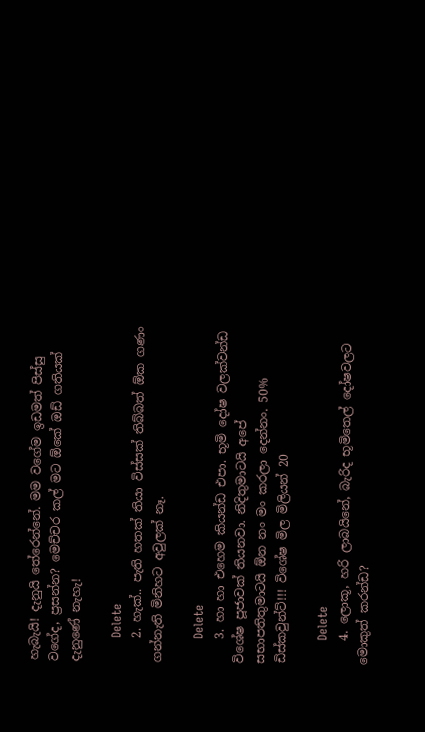හැබැයි! දැනුයි තේරෙන්නේ. මම වගේම ඉඩමත් පිස්සු වගේද, ප්‍රසන්න? මෙච්චර කල් මට ඕකේ ඔඩ් ගතියක් දැනුණේ නැහැ!

      Delete
    2. හැක්.. පැති හතක් තියා විස්සක් තිබ්බත් ඕක ගණං ගන්නැති මිනිහට අවුලක් නෑ.

      Delete
    3. හා හා එහෙම කියන්ඩ එපා. භූමි දෝෂ වලක්වන්ඩ විශේෂ පූජාවක් තියනවා. නිදිතුමාටයි අපේ සභාපතිතුමාටයි ඕන නං මං කරලා දෙන්නං. 50% ඩිස්කවුන්ට්!!! විශේෂ මිල මිලියන් 20

      Delete
    4. ලොකූ, හරි ලාබයිනේ, බැරිද භූමිතෙල් දෝෂවලට මොකුත් කරන්ඩ?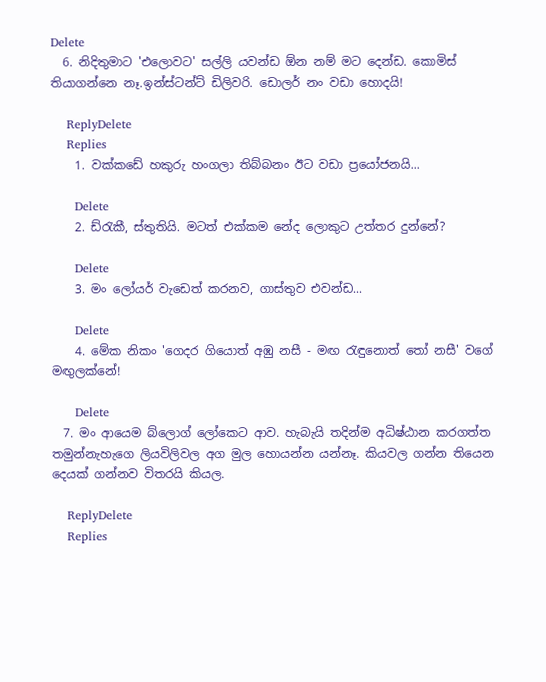Delete
  6. නිදිතුමාට 'එලොවට' සල්ලි යවන්ඩ ඕන නම් මට දෙන්ඩ. කොමිස් තියාගන්නෙ නෑ.ඉන්ස්ටන්ට් ඩිලිවරි. ඩොලර් නං වඩා හොදයි!

    ReplyDelete
    Replies
    1. වක්කඩේ හකුරු හංගලා තිබ්බනං ඊට වඩා ප්‍රයෝජනයි...

      Delete
    2. ඩ්රැකී, ස්තුතියි. මටත් එක්කම නේද ලොකුට උත්තර දුන්නේ?

      Delete
    3. මං ලෝයර් වැඩෙත් කරනව, ගාස්තුව එවන්ඩ...

      Delete
    4. මේක නිකං 'ගෙදර ගියොත් අඹු නසී - මඟ රැඳුනොත් තෝ නසී' වගේ මඟුලක්නේ!

      Delete
  7. මං ආයෙම බ්ලොග් ලෝකෙට ආව. හැබැයි තදින්ම අධිෂ්ඨාන කරගත්ත තමුන්නැහැගෙ ලියවිලිවල අග මුල හොයන්න යන්නෑ. කියවල ගන්න තියෙන දෙයක් ගන්නව විතරයි කියල.

    ReplyDelete
    Replies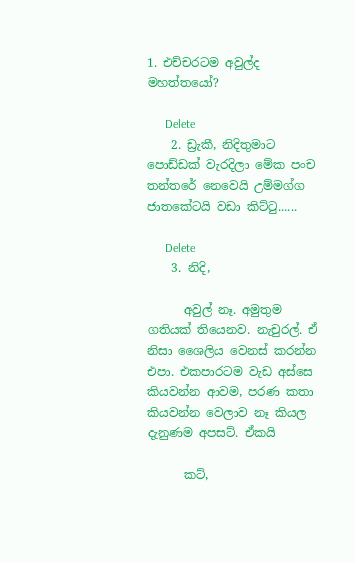1. එච්චරටම අවුල්ද මහත්තයෝ?

      Delete
    2. ඩ්‍රැකී, නිදිතුමාට පොඩ්ඩක් වැරදිලා මේක පංච තන්තරේ නෙවෙයි උම්මග්ග ජාතකේටයි වඩා කිට්ටු......

      Delete
    3. නිදි,

      අවුල් නෑ. අමුතුම ගතියක් තියෙනව. නැචුරල්. ඒ නිසා ශෛලිය වෙනස් කරන්න එපා. එකපාරටම වැඩ අස්සෙ කියවන්න ආවම, පරණ කතා කියවන්න වෙලාව නෑ කියල දැනුණම අපසට්. ඒකයි

      කට්,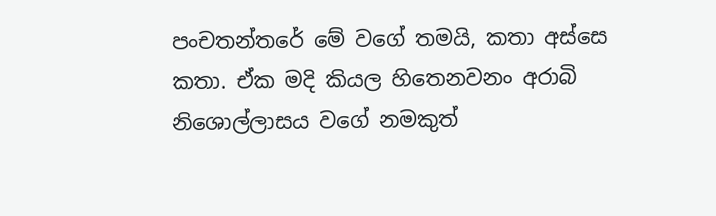පංචතන්තරේ මේ වගේ තමයි, කතා අස්සෙ කතා. ඒක මදි කියල හිතෙනවනං අරාබි නිශොල්ලාසය වගේ නමකුත්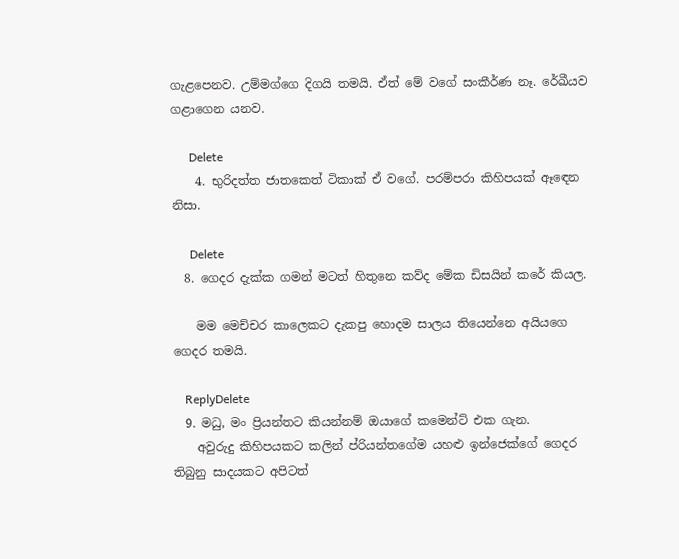ගැළපෙනව. උම්මග්ගෙ දිගයි තමයි. ඒත් මේ වගේ සංකීර්ණ නෑ. රේඛීයව ගළාගෙන යනව.

      Delete
    4. භුරිදත්ත ජාතකෙත් ටිකාක් ඒ වගේ. පරම්පරා කිහිපයක් ඈඳෙන නිසා.

      Delete
  8. ගෙදර දැක්ක ගමන් මටත් හිතුනෙ කව්ද මේක ඩිසයින් කරේ කියල.

    මම මෙච්චර කාලෙකට දැකපු හොදම සාලය තියෙන්නෙ අයියගෙ ගෙදර තමයි.

    ReplyDelete
  9. මධු, මං ප්‍රියන්තට කියන්නම් ඔයාගේ කමෙන්ට් එක ගැන.
    අවුරුදු කිහිපයකට කලින් ප්රියන්තගේම යහළු ඉන්ජෙක්ගේ ගෙදර තිබුනු සාදයකට අපිටත්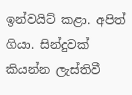ඉන්වයිට් කළා. අපිත් ගියා. සින්දුවක් කියන්න ලැස්තිවී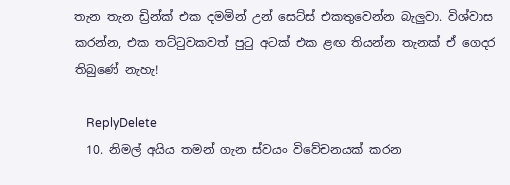තැන තැන ඩ්‍රින්ක් එක දමමින් උන් සෙට්ස් එකතුවෙන්න බැලුවා. විශ්වාස කරන්න, එක තට්ටුවකවත් පුටු අටක් එක ළඟ තියන්න තැනක් ඒ ගෙදර තිබුණේ නැහැ!

    ReplyDelete
  10. නිමල් අයිය තමන් ගැන ස්වයං විවේචනයක් කරන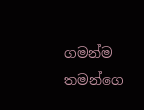ගමන්ම තමන්ගෙ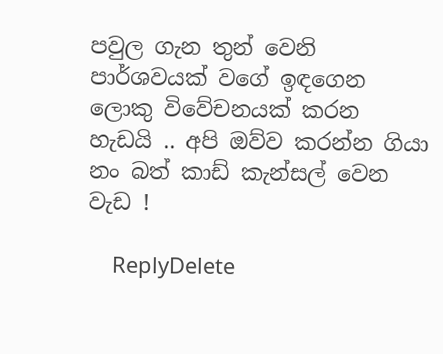පවුල ගැන තුන් වෙනි පාර්ශවයක් වගේ ඉඳගෙන ලොකු විවේචනයක් කරන හැඩයි .. අපි ඔව්ව කරන්න ගියා නං බත් කාඩ් කැන්සල් වෙන වැඩ !

    ReplyDelete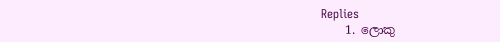Replies
    1. ලොකු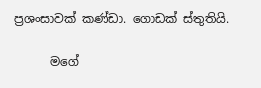ප්‍රශංසාවක් කණ්ඩා. ගොඩක් ස්තුතියි.

      මගේ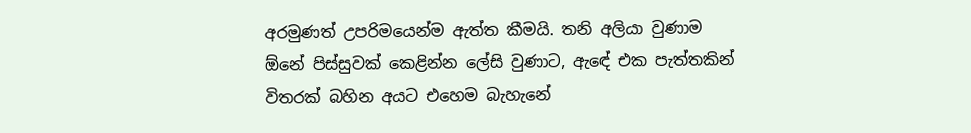අරමුණත් උපරිමයෙන්ම ඇත්ත කීමයි. තනි අලියා වුණාම ඕනේ පිස්සුවක් කෙළින්න ලේසි වුණාට, ඇඳේ එක පැත්තකින් විතරක් බහින අයට එහෙම බැහැනේ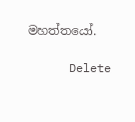මහත්තයෝ.

      Delete